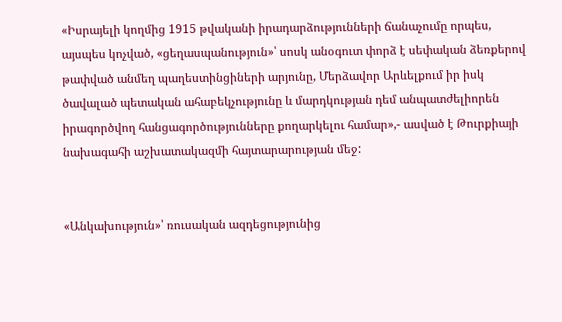«Իսրայելի կողմից 1915 թվականի իրադարձությունների ճանաչումը որպես, այսպես կոչված, «ցեղասպանություն»՝ սոսկ անօգուտ փորձ է սեփական ձեռքերով թափված անմեղ պաղեստինցիների արյունը, Մերձավոր Արևելքում իր իսկ ծավալած պետական ահաբեկչությունը և մարդկության դեմ անպատժելիորեն իրագործվող հանցագործությունները քողարկելու համար»,- ասված է Թուրքիայի նախագահի աշխատակազմի հայտարարության մեջ:


«Անկախություն»՝ ռուսական ազդեցությունից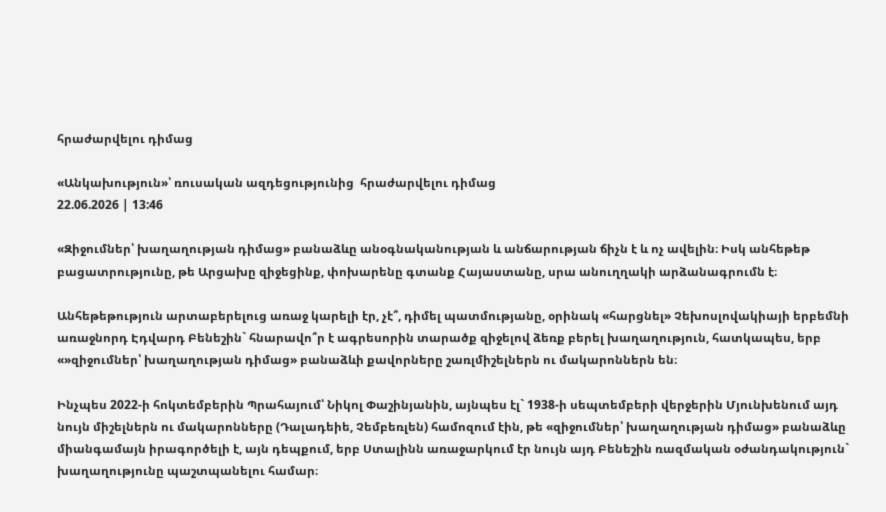հրաժարվելու դիմաց

«Անկախություն»՝ ռուսական ազդեցությունից  հրաժարվելու դիմաց
22.06.2026 | 13:46

«Զիջումներ՝ խաղաղության դիմաց» բանաձևը անօգնականության և անճարության ճիչն է և ոչ ավելին։ Իսկ անհեթեթ բացատրությունը, թե Արցախը զիջեցինք, փոխարենը գտանք Հայաստանը, սրա անուղղակի արձանագրումն է։

Անհեթեթություն արտաբերելուց առաջ կարելի էր, չէ՞, դիմել պատմությանը, օրինակ «հարցնել» Չեխոսլովակիայի երբեմնի առաջնորդ Էդվարդ Բենեշին` հնարավո՞ր է ագրեսորին տարածք զիջելով ձեռք բերել խաղաղություն, հատկապես, երբ «»զիջումներ՝ խաղաղության դիմաց» բանաձևի քավորները շառլմիշելներն ու մակարոններն են։

Ինչպես 2022-ի հոկտեմբերին Պրահայում՝ Նիկոլ Փաշինյանին, այնպես էլ` 1938-ի սեպտեմբերի վերջերին Մյունխենում այդ նույն միշելներն ու մակարոնները (Դալադեիե, Չեմբեռլեն) համոզում էին, թե «զիջումներ՝ խաղաղության դիմաց» բանաձևը միանգամայն իրագործելի է, այն դեպքում, երբ Ստալինն առաջարկում էր նույն այդ Բենեշին ռազմական օժանդակություն` խաղաղությունը պաշտպանելու համար։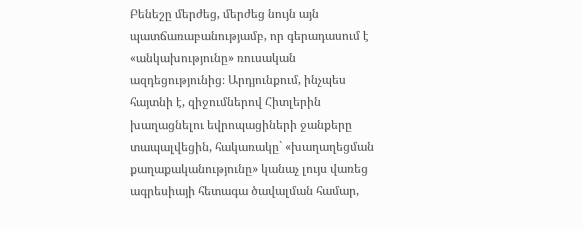Բենեշը մերժեց, մերժեց նույն այն պատճառաբանությամբ, որ գերադասում է «անկախությունը» ռուսական ազդեցությունից։ Արդյունքում, ինչպես հայտնի է, զիջումներով Հիտլերին խաղացնելու եվրոպացիների ջանքերը տապալվեցին, հակառակը` «խաղաղեցման քաղաքականությունը» կանաչ լույս վառեց ագրեսիայի հետագա ծավալման համար,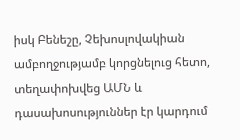իսկ Բենեշը, Չեխոսլովակիան ամբողջությամբ կորցնելուց հետո, տեղափոխվեց ԱՄՆ և դասախոսություններ էր կարդում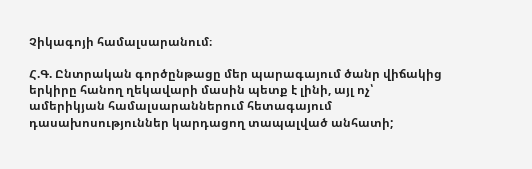Չիկագոյի համալսարանում։

Հ.Գ. Ընտրական գործընթացը մեր պարագայում ծանր վիճակից երկիրը հանող ղեկավարի մասին պետք է լինի, այլ ոչ՝ ամերիկյան համալսարաններում հետագայում դասախոսություններ կարդացող տապալված անհատի;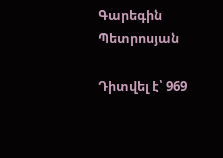Գարեգին Պետրոսյան

Դիտվել է՝ 969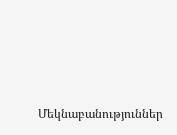Մեկնաբանություններ